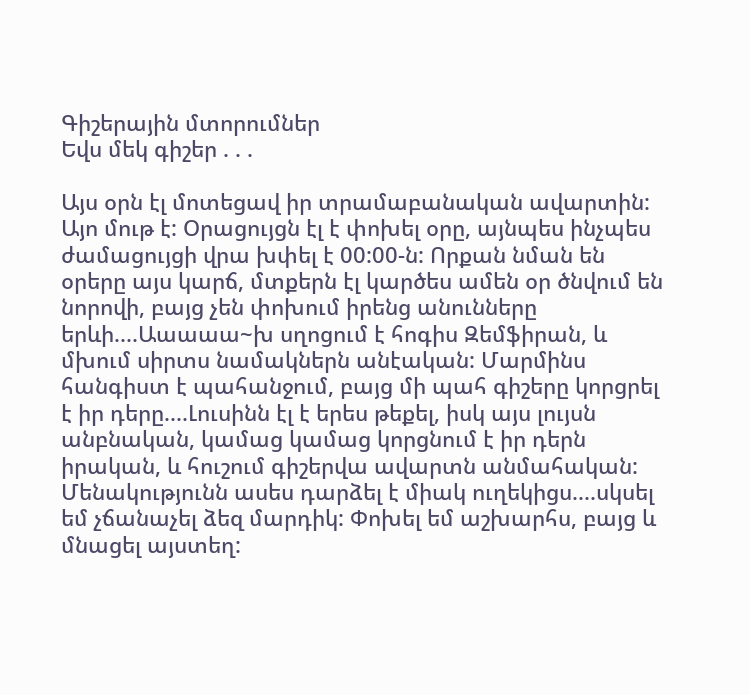Գիշերային մտորումներ
Եվս մեկ գիշեր . . .

Այս օրն էլ մոտեցավ իր տրամաբանական ավարտին: Այո մութ է: Օրացույցն էլ է փոխել օրը, այնպես ինչպես ժամացույցի վրա խփել է 00:00-ն: Որքան նման են օրերը այս կարճ, մտքերն էլ կարծես ամեն օր ծնվում են նորովի, բայց չեն փոխում իրենց անունները երևի....Աաաաա~խ սղոցում է հոգիս Զեմֆիրան, և մխում սիրտս նամակներն անէական: Մարմինս հանգիստ է պահանջում, բայց մի պահ գիշերը կորցրել է իր դերը....Լուսինն էլ է երես թեքել, իսկ այս լույսն անբնական, կամաց կամաց կորցնում է իր դերն իրական, և հուշում գիշերվա ավարտն անմահական: Մենակությունն ասես դարձել է միակ ուղեկիցս....սկսել եմ չճանաչել ձեզ մարդիկ: Փոխել եմ աշխարհս, բայց և մնացել այստեղ: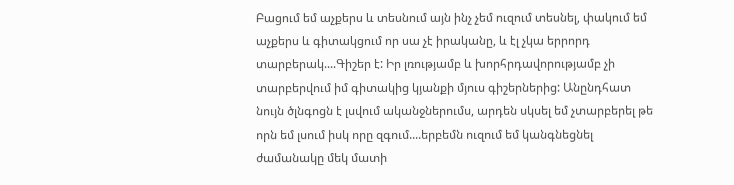Բացում եմ աչքերս և տեսնում այն ինչ չեմ ուզում տեսնել, փակում եմ աչքերս և գիտակցում որ սա չէ իրականը, և էլ չկա երրորդ տարբերակ....Գիշեր է: Իր լռությամբ և խորհրդավորությամբ չի տարբերվում իմ գիտակից կյանքի մյուս գիշերներից: Անընդհատ նույն ծլնգոցն է լսվում ականջներումս, արդեն սկսել եմ չտարբերել թե որն եմ լսում իսկ որը զգում....երբեմն ուզում եմ կանգնեցնել ժամանակը մեկ մատի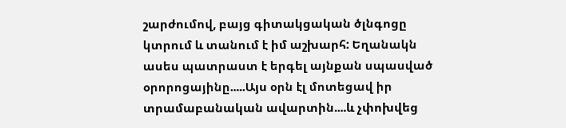շարժումով, բայց գիտակցական ծլնգոցը կտրում և տանում է իմ աշխարհ: Եղանակն ասես պատրաստ է երգել այնքան սպասված օրորոցայինը.....Այս օրն էլ մոտեցավ իր տրամաբանական ավարտին....և չփոխվեց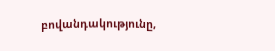բովանդակությունը,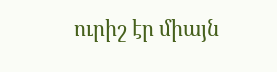ուրիշ էր միայն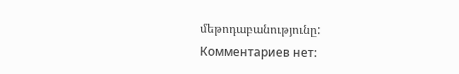մեթոդաբանությունը:
Комментариев нет: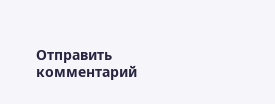Отправить комментарий